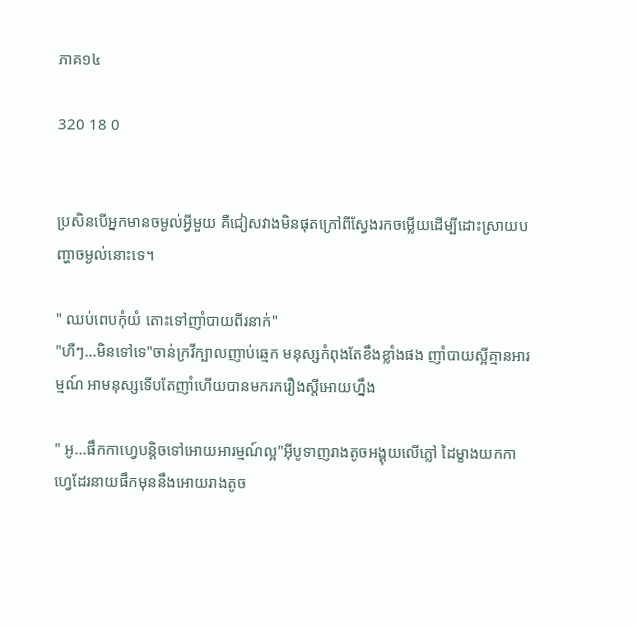ភាគ១៤

320 18 0


ប្រសិនបើអ្នកមានចម្ងល់អ្វីមួយ គឺជៀសវាងមិនផុតក្រៅពីស្វែងរកចម្លើយដើម្បីដោះស្រាយបញ្ហាចម្ងល់នោះទេ។

" ឈប់ពេបកុំយំ តោះទៅញាំបាយពីរនាក់"
"ហឺៗ...មិនទៅទេ"ចាន់ក្រវីក្បាលញាប់ឆ្មេក មនុស្សកំពុងតែខឹងខ្លាំងផង ញាំបាយស្អីគ្មានអារម្មណ៍ អាមនុស្សទើបតែញាំហើយបានមករករឿងស្តីអោយហ្នឹង

" អូ...ផឹកកាហ្វេបន្តិចទៅអោយអារម្មណ៍ល្អ"អុីបូទាញរាងតូចអង្គុយលើភ្លៅ ដៃម្ខាងយកកាហ្វេដែរនាយផឹកមុននឹងអោយរាងតូច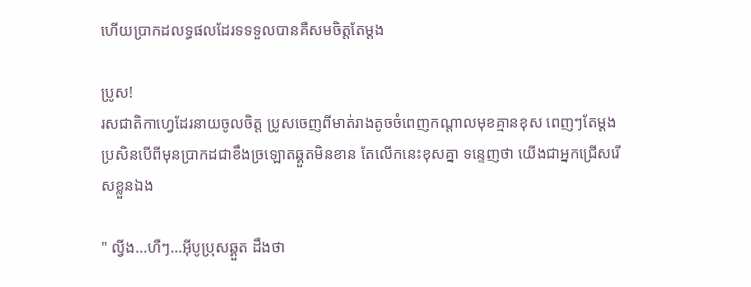ហើយប្រាកដលទ្ធផលដែរទទទួលបានគឺសមចិត្តតែម្តង

ប្រូស!
រសជាតិកាហ្វេដែរនាយចូលចិត្ត ប្រូសចេញពីមាត់រាងតូចចំពេញកណ្តាលមុខគ្មានខុស ពេញៗតែម្តង ប្រសិនបើពីមុនប្រាកដជាខឹងច្រឡោតឆ្គួតមិនខាន តែលើកនេះខុសគ្នា ទន្ទេញថា យើងជាអ្នកជ្រើសរើសខ្លួនឯង

" ល្វីង...ហឺៗ...អុីបូប្រុសឆ្គួត ដឹងថា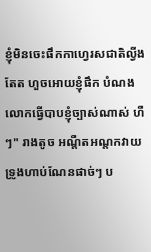ខ្ញុំមិនចេះផឹកកាហ្វេរសជាតិល្វីងតែត ហួចអោយខ្ញុំផឹក បំណងលោកធ្វើបាបខ្ញុំច្បាស់ណាស់ ហឺៗ" រាងតូច អណ្តឺតអណ្តកវាយទ្រូងហាប់ណែនផាច់ៗ ប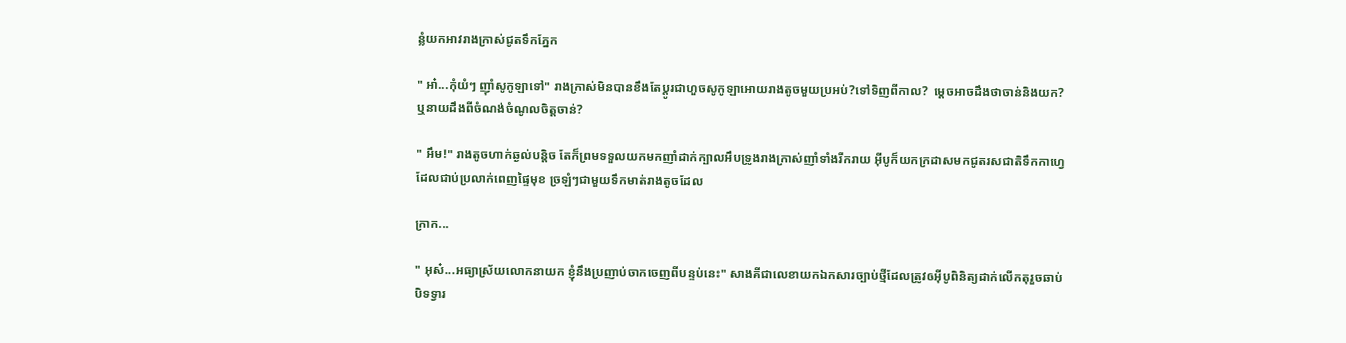ន្លំយកអាវរាងក្រាស់ជូតទឹកភ្នែក

" អា៎...កុំយំៗ ញ៉ាំសូកូឡាទៅ" រាងក្រាស់មិនបានខឹងតែប្តូរជាហួចសូកូឡាអោយរាងតូចមួយប្រអប់?ទៅទិញពីកាល?  ម្តេចអាចដឹងថាចាន់និងយក? ឬនាយដឹងពីចំណង់ចំណូលចិត្តចាន់?

" អឹម!" រាងតូចហាក់ឆ្ងល់បន្តិច តែក៏ព្រមទទួលយកមកញាំដាក់ក្បាលអឹបទ្រូងរាងក្រាស់ញាំទាំងរីករាយ អុីបូក៏យកក្រដាសមកជូតរសជាតិទឹកកាហ្វេ ដែលជាប់ប្រលាក់ពេញផ្ទៃមុខ ច្រឡំៗជាមួយទឹកមាត់រាងតូចដែល

ក្រាក...

" អុស៎...អធ្យាស្រ័យលោកនាយក ខ្ញុំនឹងប្រញាប់ចាកចេញពីបន្ទប់នេះ" សាងគីជាលេខាយកឯកសារច្បាប់ថ្មីដែលត្រូវឲអុីបូពិនិត្យដាក់លើកតុរួចឆាប់បិទទ្វារ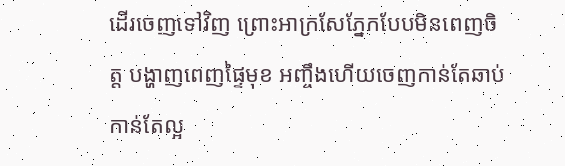ដើរចេញទៅវិញ ព្រោះអាក្រសែភ្នែកបែបមិនពេញចិត្ត បង្ហាញពេញផ្ទៃមុខ អញ្ចឹងហើយចេញកាន់តែឆាប់កាន់តែល្អ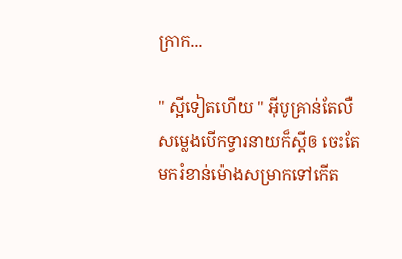ក្រាក...

" ស្អីទៀតហើយ " អុីបូគ្រាន់តែលឺសម្លេងបើកទ្វារនាយក៏ស្តីឲ ចេះតែមករំខាន់ម៉ោងសម្រាកទៅកើត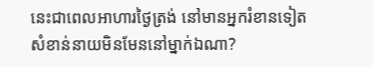នេះជាពេលអាហារថ្ងៃត្រង់ នៅមានអ្នករំខានទៀត សំខាន់នាយមិនមែននៅម្នាក់ឯណា?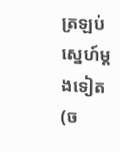ត្រឡប់ស្នេហ៍ម្តងទៀត(ច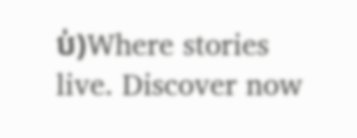ប់)Where stories live. Discover now